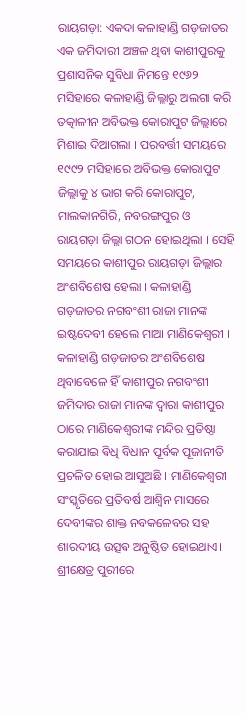ରାୟଗଡ଼ା: ଏକଦା କଳାହାଣ୍ଡି ଗଡ଼ଜାତର ଏକ ଜମିଦାରୀ ଅଞ୍ଚଳ ଥିବା କାଶୀପୁରକୁ ପ୍ରଶାସନିକ ସୁବିଧା ନିମନ୍ତେ ୧୯୬୨ ମସିହାରେ କଳାହାଣ୍ଡି ଜିଲ୍ଳାରୁ ଅଲଗା କରି ତତ୍କାଳୀନ ଅବିଭକ୍ତ କୋରାପୁଟ ଜିଲ୍ଲାରେ ମିଶାଇ ଦିଆଗଲା । ପରବର୍ତ୍ତୀ ସମୟରେ ୧୯୯୨ ମସିହାରେ ଅବିଭକ୍ତ କୋରାପୁଟ ଜିଲ୍ଲାକୁ ୪ ଭାଗ କରି କୋରାପୁଟ, ମାଲକାନଗିରି, ନବରଙ୍ଗପୁର ଓ ରାୟଗଡ଼ା ଜିଲ୍ଲା ଗଠନ ହୋଇଥିଲା । ସେହି ସମୟରେ କାଶୀପୁର ରାୟଗଡ଼ା ଜିଲ୍ଲାର ଅଂଶବିଶେଷ ହେଲା । କଳାହାଣ୍ଡି ଗଡ଼ଜାତର ନଗବଂଶୀ ରାଜା ମାନଙ୍କ ଇଷ୍ଟଦେବୀ ହେଲେ ମାଆ ମାଣିକେଶ୍ୱରୀ ।
କଳାହାଣ୍ଡି ଗଡ଼ଜାତର ଅଂଶବିଶେଷ ଥିବାବେଳେ ହିଁ କାଶୀପୁର ନଗବଂଶୀ ଜମିଦାର ରାଜା ମାନଙ୍କ ଦ୍ଵାରା କାଶୀପୁର ଠାରେ ମାଣିକେଶ୍ୱରୀଙ୍କ ମନ୍ଦିର ପ୍ରତିଷ୍ଠା କରାଯାଇ ଵିଧି ବିଧାନ ପୂର୍ବକ ପୂଜାନୀତି ପ୍ରଚଳିତ ହୋଇ ଆସୁଅଛି । ମାଣିକେଶ୍ୱରୀ ସଂସ୍କୃତିରେ ପ୍ରତିବର୍ଷ ଆଶ୍ୱିନ ମାସରେ ଦେବୀଙ୍କର ଶାକ୍ତ ନବକଳେବର ସହ ଶାରଦୀୟ ଉତ୍ସଵ ଅନୁଷ୍ଠିତ ହୋଇଥାଏ। ଶ୍ରୀକ୍ଷେତ୍ର ପୁରୀରେ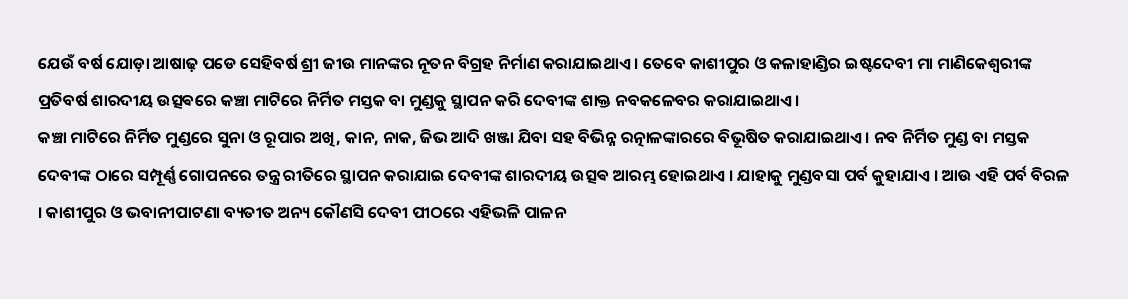ଯେଉଁ ବର୍ଷ ଯୋଡ଼ା ଆଷାଢ଼ ପଡେ ସେହିବର୍ଷ ଶ୍ରୀ ଜୀଉ ମାନଙ୍କର ନୂତନ ବିଗ୍ରହ ନିର୍ମାଣ କରାଯାଇଥାଏ । ତେବେ କାଶୀପୁର ଓ କଳାହାଣ୍ଡିର ଇଷ୍ଟଦେବୀ ମା ମାଣିକେଶ୍ୱରୀଙ୍କ ପ୍ରତିବର୍ଷ ଶାରଦୀୟ ଉତ୍ସଵରେ କଞ୍ଚା ମାଟିରେ ନିର୍ମିତ ମସ୍ତକ ବା ମୁଣ୍ଡକୁ ସ୍ଥାପନ କରି ଦେବୀଙ୍କ ଶାକ୍ତ ନବକଳେବର କରାଯାଇଥାଏ ।
କଞ୍ଚା ମାଟିରେ ନିର୍ମିତ ମୁଣ୍ଡରେ ସୁନା ଓ ରୂପାର ଅଖି, କାନ, ନାକ, ଜିଭ ଆଦି ଖଞ୍ଜା ଯିବା ସହ ବିଭିନ୍ନ ରତ୍ନାଳଙ୍କାରରେ ବିଭୂଷିତ କରାଯାଇଥାଏ । ନବ ନିର୍ମିତ ମୁଣ୍ଡ ବା ମସ୍ତକ ଦେବୀଙ୍କ ଠାରେ ସମ୍ପୂର୍ଣ୍ଣ ଗୋପନରେ ତନ୍ତ୍ର ରୀତିରେ ସ୍ଥାପନ କରାଯାଇ ଦେବୀଙ୍କ ଶାରଦୀୟ ଉତ୍ସଵ ଆରମ୍ଭ ହୋଇଥାଏ । ଯାହାକୁ ମୁଣ୍ଡବସା ପର୍ବ କୁହାଯାଏ । ଆଉ ଏହି ପର୍ବ ବିରଳ । କାଶୀପୁର ଓ ଭବାନୀପାଟଣା ବ୍ୟତୀତ ଅନ୍ୟ କୌଣସି ଦେବୀ ପୀଠରେ ଏହିଭଳି ପାଳନ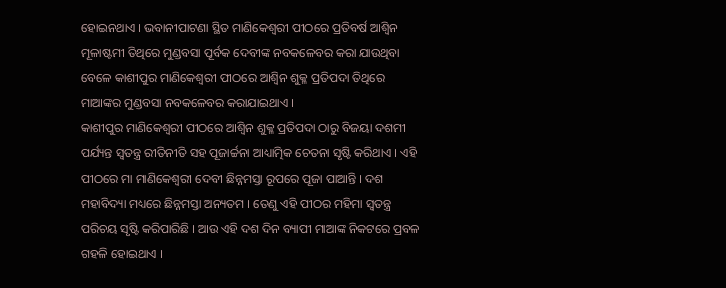ହୋଇନଥାଏ । ଭବାନୀପାଟଣା ସ୍ଥିତ ମାଣିକେଶ୍ୱରୀ ପୀଠରେ ପ୍ରତିବର୍ଷ ଆଶ୍ୱିନ ମୂଳାଷ୍ଟମୀ ତିଥିରେ ମୁଣ୍ଡବସା ପୂର୍ବକ ଦେବୀଙ୍କ ନବକଳେବର କରା ଯାଉଥିବା ବେଳେ କାଶୀପୁର ମାଣିକେଶ୍ୱରୀ ପୀଠରେ ଆଶ୍ୱିନ ଶୁକ୍ଳ ପ୍ରତିପଦା ତିଥିରେ ମାଆଙ୍କର ମୁଣ୍ଡବସା ନବକଳେବର କରାଯାଇଥାଏ ।
କାଶୀପୁର ମାଣିକେଶ୍ୱରୀ ପୀଠରେ ଆଶ୍ୱିନ ଶୁକ୍ଳ ପ୍ରତିପଦା ଠାରୁ ବିଜୟା ଦଶମୀ ପର୍ଯ୍ୟନ୍ତ ସ୍ୱତନ୍ତ୍ର ରୀତିନୀତି ସହ ପୂଜାର୍ଚ୍ଚନା ଆଧ୍ୟାତ୍ମିକ ଚେତନା ସୃଷ୍ଟି କରିଥାଏ । ଏହି ପୀଠରେ ମା ମାଣିକେଶ୍ଵରୀ ଦେବୀ ଛିନ୍ନମସ୍ତା ରୂପରେ ପୂଜା ପାଆନ୍ତି । ଦଶ ମହାବିଦ୍ୟା ମଧ୍ୟରେ ଛିନ୍ନମସ୍ତା ଅନ୍ୟତମ । ତେଣୁ ଏହି ପୀଠର ମହିମା ସ୍ବତନ୍ତ୍ର ପରିଚୟ ସୃଷ୍ଟି କରିପାରିଛି । ଆଉ ଏହି ଦଶ ଦିନ ବ୍ୟାପୀ ମାଆଙ୍କ ନିକଟରେ ପ୍ରବଳ ଗହଳି ହୋଇଥାଏ ।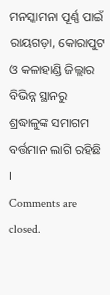ମନସ୍କାମନା ପୂର୍ଣ୍ଣ ପାଇଁ ରାୟଗଡ଼ା, କୋରାପୁଟ ଓ କଳାହାଣ୍ଡି ଜିଲ୍ଲାର ବିଭିନ୍ନ ସ୍ଥାନରୁ ଶ୍ରଦ୍ଧାଳୁଙ୍କ ସମାଗମ ବର୍ତ୍ତମାନ ଲାଗି ରହିଛି ।
Comments are closed.